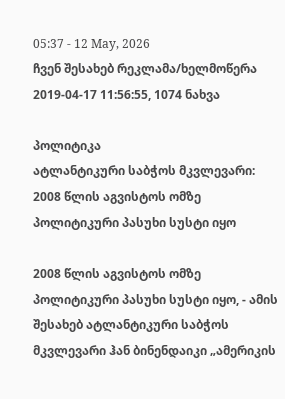05:37 - 12 May, 2026
ჩვენ შესახებ რეკლამა/ხელმოწერა
2019-04-17 11:56:55, 1074 ნახვა

პოლიტიკა
ატლანტიკური საბჭოს მკვლევარი: 2008 წლის აგვისტოს ომზე პოლიტიკური პასუხი სუსტი იყო

2008 წლის აგვისტოს ომზე პოლიტიკური პასუხი სუსტი იყო, - ამის შესახებ ატლანტიკური საბჭოს მკვლევარი ჰან ბინენდაიკი „ამერიკის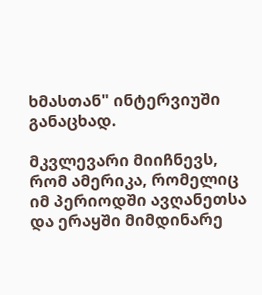ხმასთან" ინტერვიუში განაცხად.

მკვლევარი მიიჩნევს, რომ ამერიკა, რომელიც იმ პერიოდში ავღანეთსა და ერაყში მიმდინარე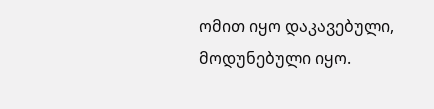ომით იყო დაკავებული, მოდუნებული იყო.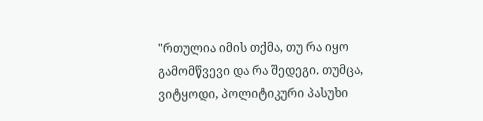"რთულია იმის თქმა, თუ რა იყო გამომწვევი და რა შედეგი. თუმცა, ვიტყოდი, პოლიტიკური პასუხი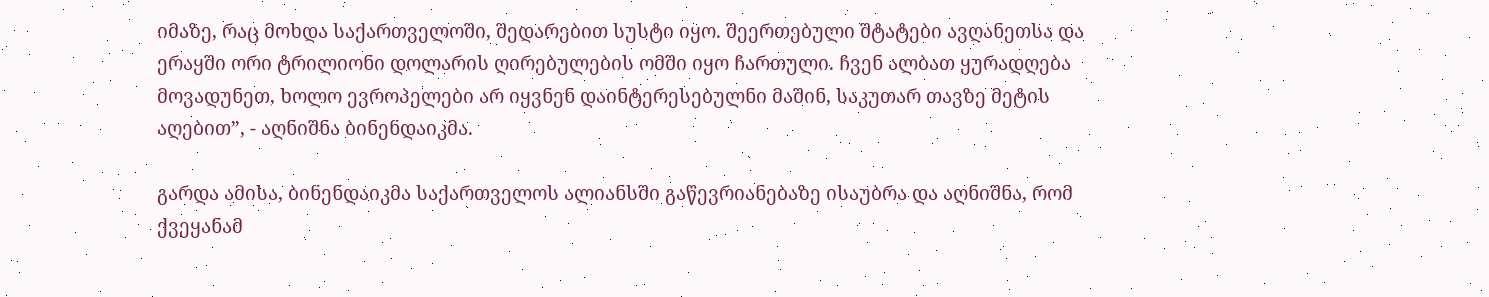იმაზე, რაც მოხდა საქართველოში, შედარებით სუსტი იყო. შეერთებული შტატები ავღანეთსა და ერაყში ორი ტრილიონი დოლარის ღირებულების ომში იყო ჩართული. ჩვენ ალბათ ყურადღება მოვადუნეთ, ხოლო ევროპელები არ იყვნენ დაინტერესებულნი მაშინ, საკუთარ თავზე მეტის აღებით”, - აღნიშნა ბინენდაიკმა.

გარდა ამისა, ბინენდაიკმა საქართველოს ალიანსში გაწევრიანებაზე ისაუბრა და აღნიშნა, რომ ქვეყანამ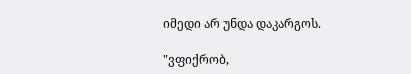იმედი არ უნდა დაკარგოს.

"ვფიქრობ,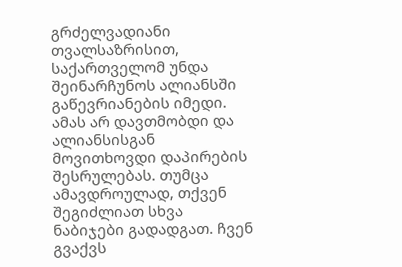გრძელვადიანი თვალსაზრისით, საქართველომ უნდა შეინარჩუნოს ალიანსში გაწევრიანების იმედი. ამას არ დავთმობდი და ალიანსისგან მოვითხოვდი დაპირების შესრულებას. თუმცა ამავდროულად, თქვენ შეგიძლიათ სხვა ნაბიჯები გადადგათ. ჩვენ გვაქვს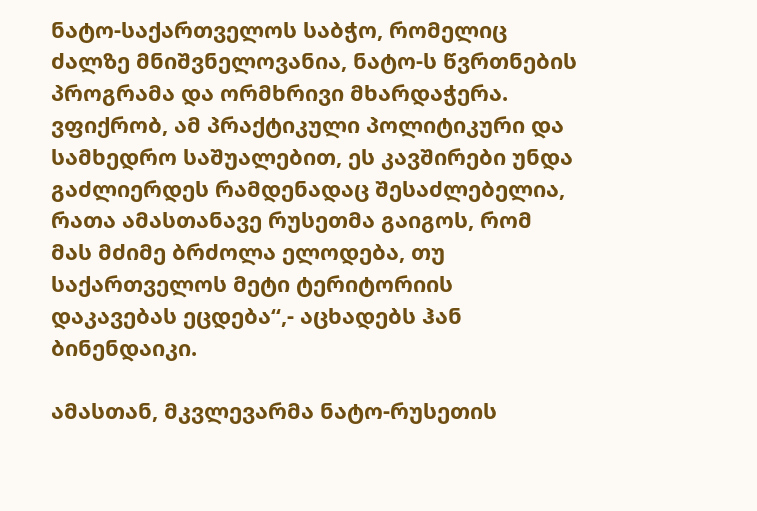ნატო-საქართველოს საბჭო, რომელიც ძალზე მნიშვნელოვანია, ნატო-ს წვრთნების პროგრამა და ორმხრივი მხარდაჭერა. ვფიქრობ, ამ პრაქტიკული პოლიტიკური და სამხედრო საშუალებით, ეს კავშირები უნდა გაძლიერდეს რამდენადაც შესაძლებელია, რათა ამასთანავე რუსეთმა გაიგოს, რომ მას მძიმე ბრძოლა ელოდება, თუ საქართველოს მეტი ტერიტორიის დაკავებას ეცდება“,- აცხადებს ჰან ბინენდაიკი.

ამასთან, მკვლევარმა ნატო-რუსეთის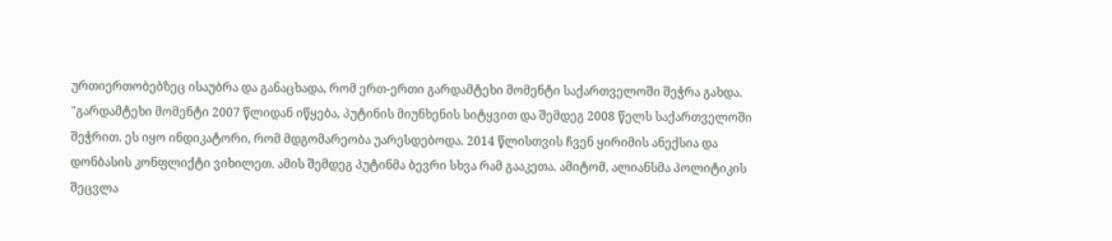ურთიერთობებზეც ისაუბრა და განაცხადა, რომ ერთ-ერთი გარდამტეხი მომენტი საქართველოში შეჭრა გახდა.
"გარდამტეხი მომენტი 2007 წლიდან იწყება, პუტინის მიუნხენის სიტყვით და შემდეგ 2008 წელს საქართველოში შეჭრით. ეს იყო ინდიკატორი, რომ მდგომარეობა უარესდებოდა. 2014 წლისთვის ჩვენ ყირიმის ანექსია და დონბასის კონფლიქტი ვიხილეთ. ამის შემდეგ პუტინმა ბევრი სხვა რამ გააკეთა. ამიტომ, ალიანსმა პოლიტიკის შეცვლა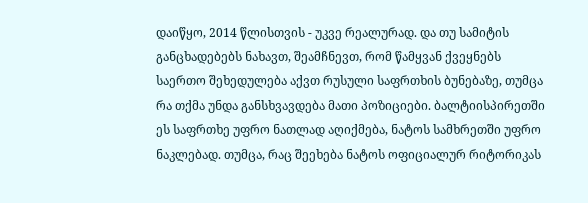დაიწყო, 2014 წლისთვის - უკვე რეალურად. და თუ სამიტის განცხადებებს ნახავთ, შეამჩნევთ, რომ წამყვან ქვეყნებს საერთო შეხედულება აქვთ რუსული საფრთხის ბუნებაზე, თუმცა რა თქმა უნდა განსხვავდება მათი პოზიციები. ბალტიისპირეთში ეს საფრთხე უფრო ნათლად აღიქმება, ნატოს სამხრეთში უფრო ნაკლებად. თუმცა, რაც შეეხება ნატოს ოფიციალურ რიტორიკას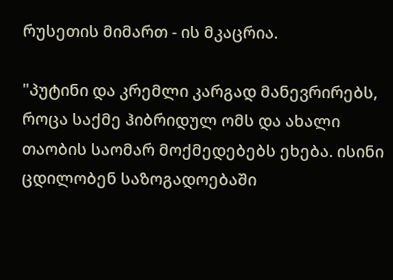რუსეთის მიმართ - ის მკაცრია.

"პუტინი და კრემლი კარგად მანევრირებს, როცა საქმე ჰიბრიდულ ომს და ახალი თაობის საომარ მოქმედებებს ეხება. ისინი ცდილობენ საზოგადოებაში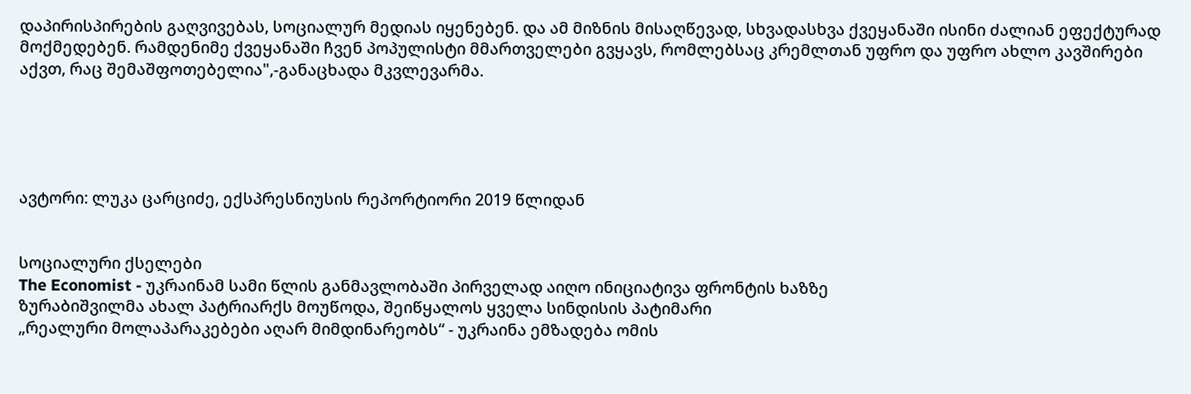დაპირისპირების გაღვივებას, სოციალურ მედიას იყენებენ. და ამ მიზნის მისაღწევად, სხვადასხვა ქვეყანაში ისინი ძალიან ეფექტურად მოქმედებენ. რამდენიმე ქვეყანაში ჩვენ პოპულისტი მმართველები გვყავს, რომლებსაც კრემლთან უფრო და უფრო ახლო კავშირები აქვთ, რაც შემაშფოთებელია",-განაცხადა მკვლევარმა.





ავტორი: ლუკა ცარციძე, ექსპრესნიუსის რეპორტიორი 2019 წლიდან


სოციალური ქსელები
The Economist - უკრაინამ სამი წლის განმავლობაში პირველად აიღო ინიციატივა ფრონტის ხაზზე
ზურაბიშვილმა ახალ პატრიარქს მოუწოდა, შეიწყალოს ყველა სინდისის პატიმარი
„რეალური მოლაპარაკებები აღარ მიმდინარეობს“ - უკრაინა ემზადება ომის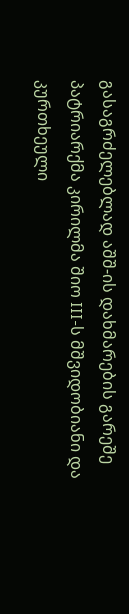გასაგრძელებლად აშშ-ის დახმარების გარეშე
პატრიარქმა კირილმა შიო III-ს მშვიდობიანი და კურთხეული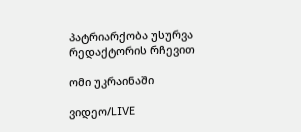პატრიარქობა უსურვა
რედაქტორის რჩევით

ომი უკრაინაში

ვიდეო/LIVE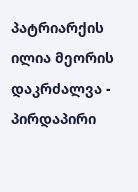პატრიარქის ილია მეორის დაკრძალვა - პირდაპირი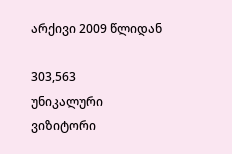არქივი 2009 წლიდან

303,563
უნიკალური
ვიზიტორი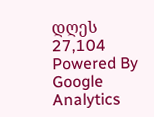დღეს 27,104
Powered By Google Analytics